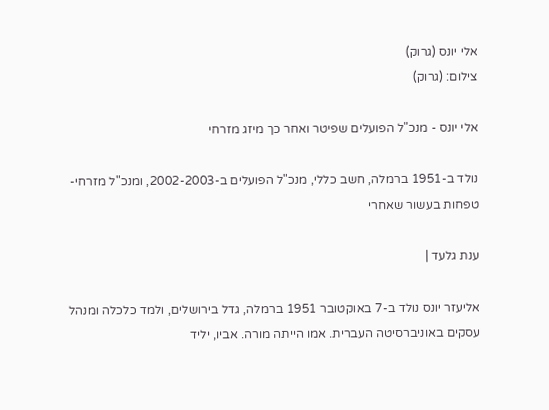אלי יונס (גרוק)
צילום: (גרוק)

אלי יונס - מנכ"ל הפועלים שפיטר ואחר כך מיזג מזרחי

נולד ב-1951 ברמלה, חשב כללי, מנכ"ל הפועלים ב-2002-2003, ומנכ"ל מזרחי-טפחות בעשור שאחרי

ענת גלעד |

אליעזר יונס נולד ב-7 באוקטובר 1951 ברמלה, גדל בירושלים, ולמד כלכלה ומנהל עסקים באוניברסיטה העברית. אמו הייתה מורה. אביו, יליד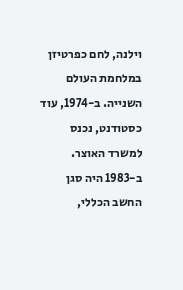וילנה, לחם כפרטיזן במלחמת העולם השנייה. ב-1974, עוד כסטודנט, נכנס למשרד האוצר. ב-1983 היה סגן החשב הכללי,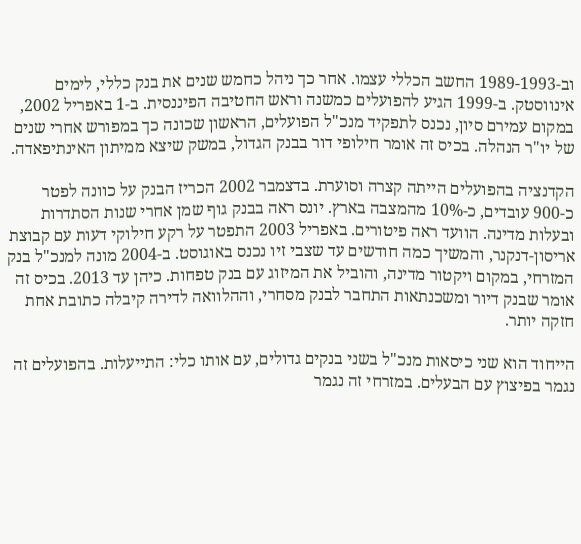וב-1989-1993 החשב הכללי עצמו. אחר כך ניהל כחמש שנים את בנק כללי, לימים אינווסטק. ב-1999 הגיע להפועלים כמשנה וראש החטיבה הפיננסית. ב-1 באפריל 2002, במקום עמירם סיון, נכנס לתפקיד מנכ"ל הפועלים, הראשון שכונה כך במפורש אחרי שנים של יו"ר הנהלה. בכיס זה אומר חילופי דור בבנק הגדול, במשק שיצא ממיתון האינתיפאדה.

הקדנציה בהפועלים הייתה קצרה וסוערת. בדצמבר 2002 הכריז הבנק על כוונה לפטר כ-900 עובדים, כ-10% מהמצבה בארץ. יונס ראה בבנק גוף שמן אחרי שנות הסתדרות ובעלות מדינה. הוועד ראה פיטורים. באפריל 2003 התפטר על רקע חילוקי דעות עם קבוצת אריסון-דנקנר, והמשיך כמה חודשים עד שצבי זיו נכנס באוגוסט. ב-2004 מונה למנכ"ל בנק המזרחי, במקום ויקטור מדינה, והוביל את המיזוג עם בנק טפחות. כיהן עד 2013. בכיס זה אומר שבנק דיור ומשכנתאות התחבר לבנק מסחרי, וההלוואה לדירה קיבלה כתובת אחת חזקה יותר.

הייחוד הוא שני כיסאות מנכ"ל בשני בנקים גדולים, עם אותו כלי: התייעלות. בהפועלים זה נגמר בפיצוץ עם הבעלים. במזרחי זה נגמר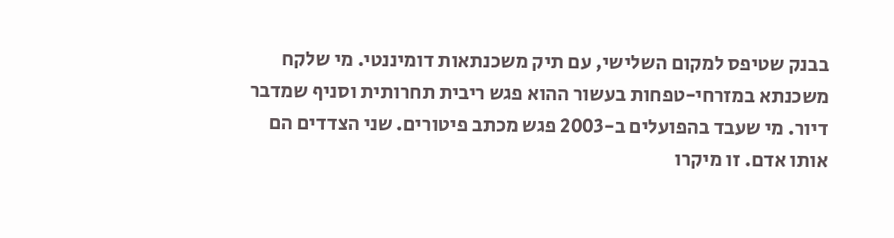בבנק שטיפס למקום השלישי, עם תיק משכנתאות דומיננטי. מי שלקח משכנתא במזרחי-טפחות בעשור ההוא פגש ריבית תחרותית וסניף שמדבר דיור. מי שעבד בהפועלים ב-2003 פגש מכתב פיטורים. שני הצדדים הם אותו אדם. זו מיקרו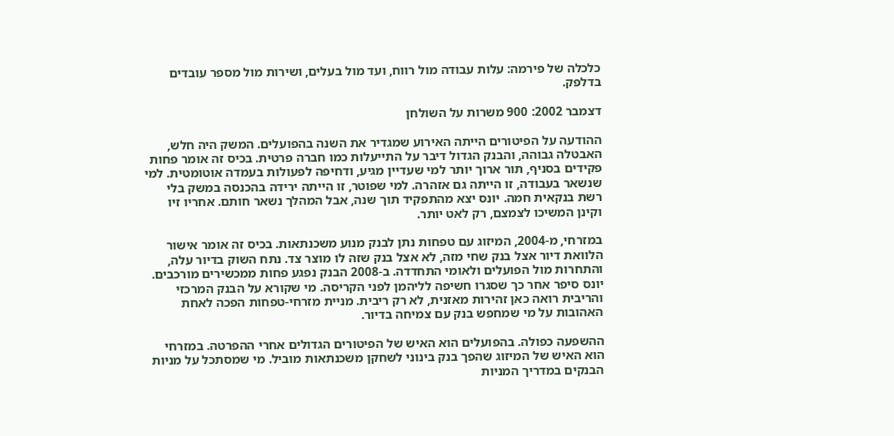כלכלה של פירמה: עלות עבודה מול רווח, ועד מול בעלים, ושירות מול מספר עובדים בדלפק.

דצמבר 2002: 900 משרות על השולחן

ההודעה על הפיטורים הייתה האירוע שמגדיר את השנה בהפועלים. המשק היה חלש, האבטלה גבוהה, והבנק הגדול דיבר על התייעלות כמו חברה פרטית. בכיס זה אומר פחות פקידים בסניף, תור ארוך יותר למי שעדיין מגיע, ודחיפה לפעולות בעמדה אוטומטית. למי שנשאר בעבודה, זו הייתה גם אזהרה. למי שפוטר, זו הייתה ירידה בהכנסה במשק בלי רשת בנקאית חמה. יונס יצא מהתפקיד תוך שנה, אבל המהלך נשאר חותם. אחריו זיו וקינן המשיכו לצמצם, רק לאט יותר.

במזרחי, מ-2004, המיזוג עם טפחות נתן לבנק מנוע משכנתאות. בכיס זה אומר אישור הלוואת דיור אצל בנק שחי מזה, לא אצל בנק שזה לו מוצר צד. נתח השוק בדיור עלה, והתחרות מול הפועלים ולאומי התחדדה. ב-2008 הבנק נפגע פחות ממכשירים מורכבים. יונס סיפר אחר כך שסגרו חשיפה לליהמן לפני הקריסה. מי שקורא על הבנק המרכזי והריבית רואה כאן זהירות מאזנית, לא רק ריבית. מניית מזרחי-טפחות הפכה לאחת האהובות על מי שמחפש בנק עם צמיחה בדיור.

ההשפעה כפולה. בהפועלים הוא האיש של הפיטורים הגדולים אחרי ההפרטה. במזרחי הוא האיש של המיזוג שהפך בנק בינוני לשחקן משכנתאות מוביל. מי שמסתכל על מניות הבנקים במדריך המניות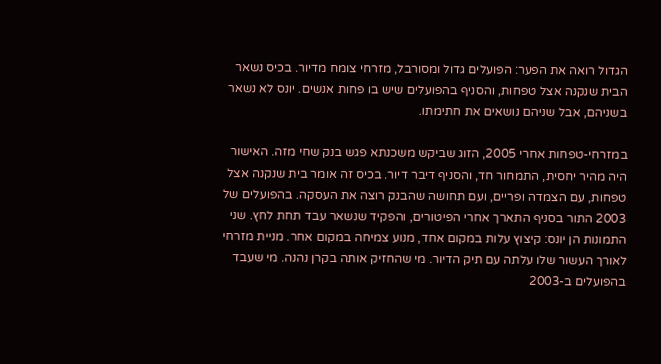הגדול רואה את הפער: הפועלים גדול ומסורבל, מזרחי צומח מדיור. בכיס נשאר הבית שנקנה אצל טפחות, והסניף בהפועלים שיש בו פחות אנשים. יונס לא נשאר בשניהם, אבל שניהם נושאים את חתימתו.

במזרחי-טפחות אחרי 2005, הזוג שביקש משכנתא פגש בנק שחי מזה. האישור היה מהיר יחסית, התמחור חד, והסניף דיבר דיור. בכיס זה אומר בית שנקנה אצל טפחות, עם הצמדה ופריים, ועם תחושה שהבנק רוצה את העסקה. בהפועלים של 2003 התור בסניף התארך אחרי הפיטורים, והפקיד שנשאר עבד תחת לחץ. שני התמונות הן יונס: קיצוץ עלות במקום אחד, מנוע צמיחה במקום אחר. מניית מזרחי לאורך העשור שלו עלתה עם תיק הדיור. מי שהחזיק אותה בקרן נהנה. מי שעבד בהפועלים ב-2003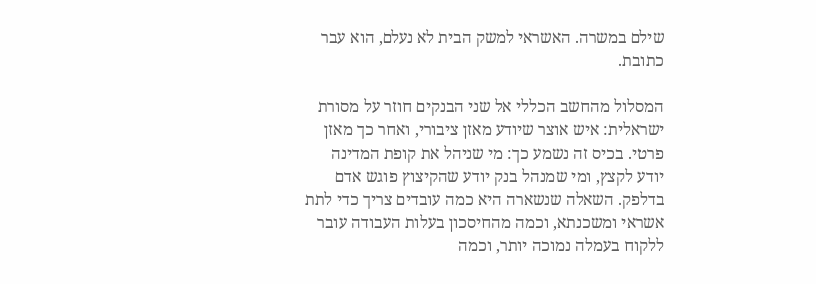שילם במשרה. האשראי למשק הבית לא נעלם, הוא עבר כתובת.

המסלול מהחשב הכללי אל שני הבנקים חוזר על מסורת ישראלית: איש אוצר שיודע מאזן ציבורי, ואחר כך מאזן פרטי. בכיס זה נשמע כך: מי שניהל את קופת המדינה יודע לקצץ, ומי שמנהל בנק יודע שהקיצוץ פוגש אדם בדלפק. השאלה שנשארה היא כמה עובדים צריך כדי לתת אשראי ומשכנתא, וכמה מהחיסכון בעלות העבודה עובר ללקוח בעמלה נמוכה יותר, וכמה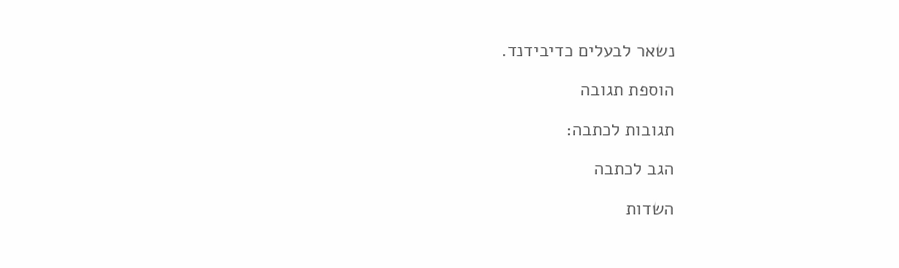נשאר לבעלים כדיבידנד.

הוספת תגובה

תגובות לכתבה:

הגב לכתבה

השדות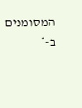המסומנים ב-*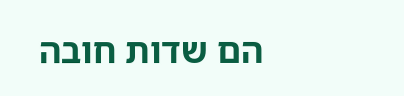הם שדות חובה